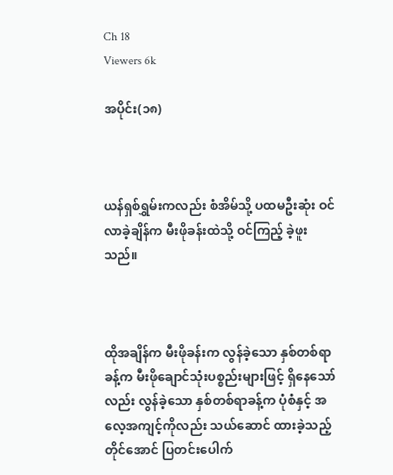Ch 18
Viewers 6k

အပိုင်း(၁၈)



ယန်ရှစ်ရွှမ်းကလည်း စံအိမ်သို့ ပထမဦးဆုံး ဝင်လာခဲ့ချိန်က မီးဖိုခန်းထဲသို့ ဝင်ကြည့် ခဲ့ဖူးသည်။



ထိုအချိန်က မီးဖိုခန်းက လွန်ခဲ့သော နှစ်တစ်ရာခန့်က မီးဖိုချောင်သုံးပစ္စည်းများဖြင့် ရှိနေသော်လည်း လွန်ခဲ့သော နှစ်တစ်ရာခန့်က ပုံစံနှင့် အလေ့အကျင့်ကိုလည်း သယ်ဆောင် ထားခဲ့သည့်တိုင်အောင် ပြတင်းပေါက်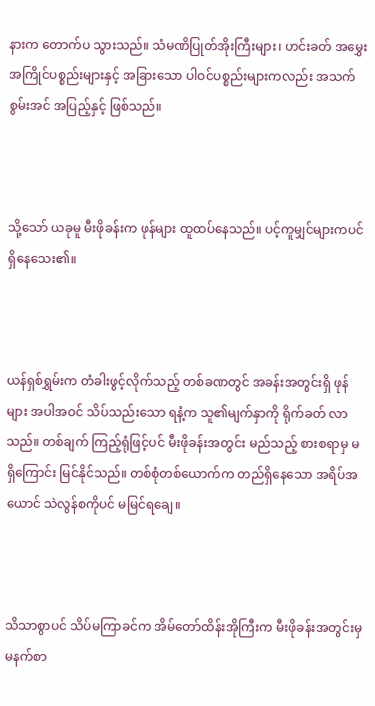နားက တောက်ပ သွားသည်။ သံမဏိပြုတ်အိုးကြီးများ၊ ဟင်းခတ် အမွှေးအကြိုင်ပစ္စည်းများနှင့် အခြားသော ပါဝင်ပစ္စည်းများကလည်း အသက်စွမ်းအင် အပြည့်နှင့် ဖြစ်သည်။



သို့သော် ယခုမူ မီးဖိုခန်းက ဖုန်များ ထူထပ်နေသည်။ ပင့်ကူမျှင်များကပင် ရှိနေသေး၏။



ယန်ရှစ်ရွှမ်းက တံခါးဖွင့်လိုက်သည့် တစ်ခဏတွင် အခန်းအတွင်းရှိ ဖုန်များ အပါအဝင် သိပ်သည်းသော ရနံ့က သူ၏မျက်နှာကို ရိုက်ခတ် လာသည်။ တစ်ချက် ကြည့်ရုံဖြင့်ပင် မီးဖိုခန်းအတွင်း မည်သည့် စားစရာမှ မရှိကြောင်း မြင်နိုင်သည်။ တစ်စုံတစ်ယောက်က တည်ရှိနေသော အရိပ်အယောင် သဲလွန်စကိုပင် မမြင်ရချေ။



သိသာစွာပင် သိပ်မကြာခင်က အိမ်တော်ထိန်းအိုကြီးက မီးဖိုခန်းအတွင်းမှ မနက်စာ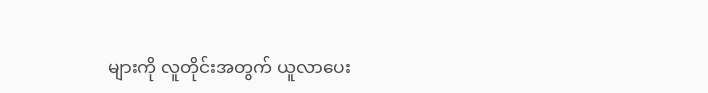များကို လူတိုင်းအတွက် ယူလာပေး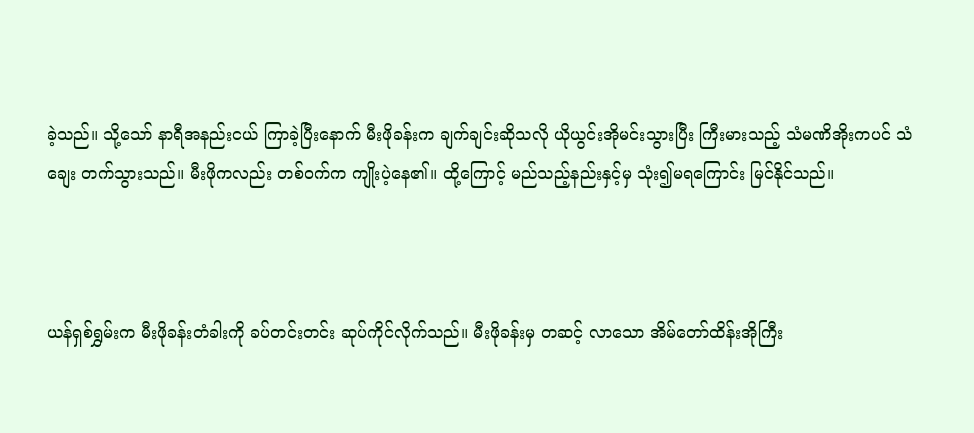ခဲ့သည်။ သို့သော် နာရီအနည်းငယ် ကြာခဲ့ပြီးနောက် မီးဖိုခန်းက ချက်ချင်းဆိုသလို ယိုယွင်းအိုမင်းသွားပြီး ကြီးမားသည့် သံမဏိအိုးကပင် သံချေး တက်သွားသည်။ မီးဖိုကလည်း တစ်ဝက်က ကျိုးပဲ့နေ၏။ ထို့ကြောင့် မည်သည့်နည်းနှင့်မှ သုံး၍မရကြောင်း မြင်နိုင်သည်။



ယန်ရှစ်ရွှမ်းက မီးဖိုခန်းတံခါးကို ခပ်တင်းတင်း ဆုပ်ကိုင်လိုက်သည်။ မီးဖိုခန်းမှ တဆင့် လာသော အိမ်တော်ထိန်းအိုကြီး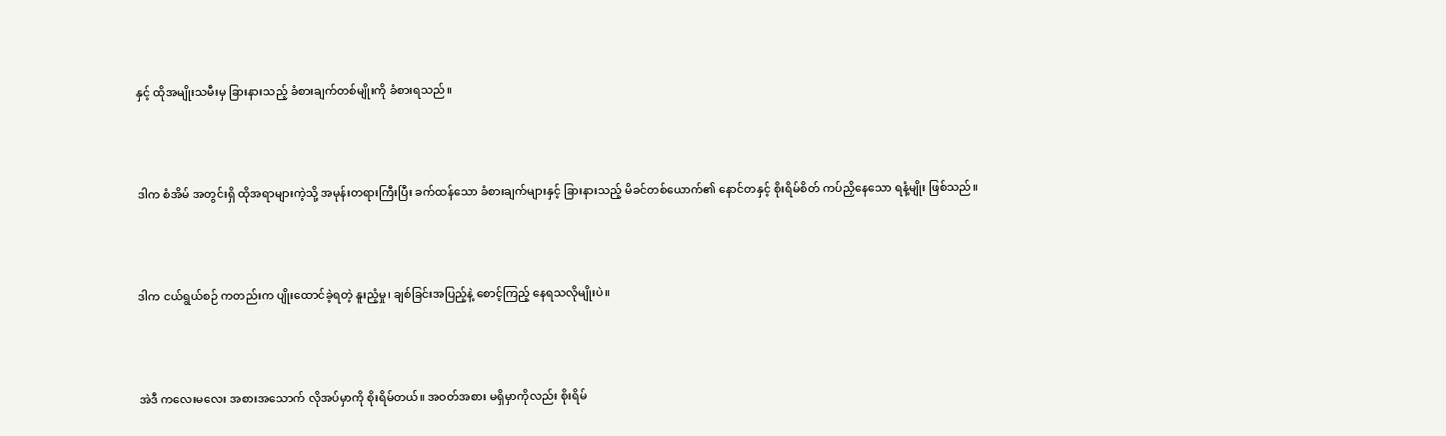နှင့် ထိုအမျိုးသမီးမှ ခြားနားသည့် ခံစားချက်တစ်မျိုးကို ခံစားရသည်။



ဒါက စံအိမ် အတွင်းရှိ ထိုအရာများကဲ့သို့ အမုန်းတရားကြီးပြီး ခက်ထန်သော ခံစားချက်များနှင့် ခြားနားသည့် မိခင်တစ်ယောက်၏ နောင်တနှင့် စိုးရိမ်စိတ် ကပ်ညှိနေသော ရနံ့မျိုး ဖြစ်သည်။



ဒါက ငယ်ရွယ်စဉ် ကတည်းက ပျိုးထောင်ခဲ့ရတဲ့ နူးညံ့မှု၊ ချစ်ခြင်းအပြည့်နဲ့ စောင့်ကြည့် နေရသလိုမျိုးပဲ။



အဲဒီ ကလေးမလေး အစားအသောက် လိုအပ်မှာကို စိုးရိမ်တယ်။ အဝတ်အစား မရှိမှာကိုလည်း စိုးရိမ်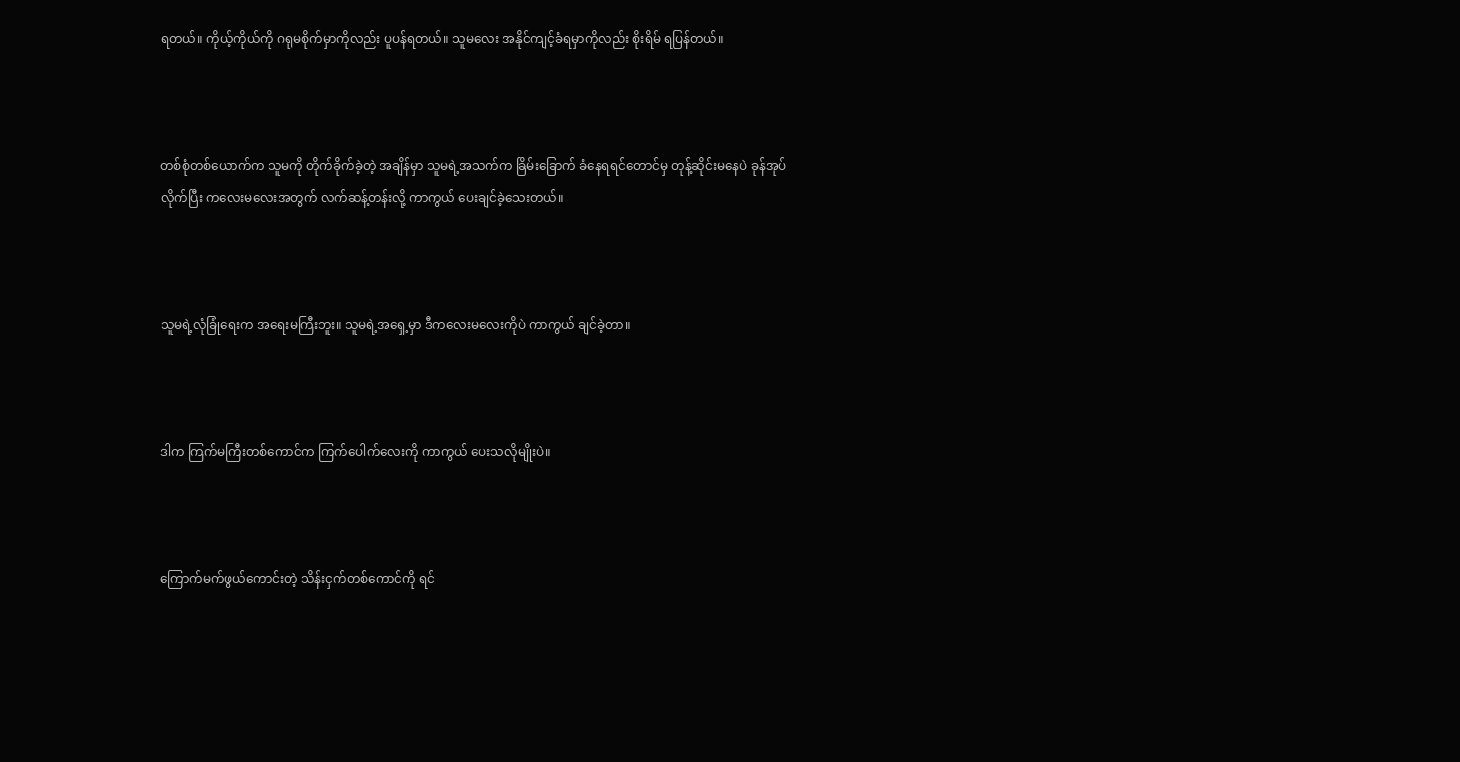ရတယ်။ ကိုယ့်ကိုယ်ကို ဂရုမစိုက်မှာကိုလည်း ပူပန်ရတယ်။ သူမလေး အနိုင်ကျင့်ခံရမှာကိုလည်း စိုးရိမ် ရပြန်တယ်။



တစ်စုံတစ်ယောက်က သူမကို တိုက်ခိုက်ခဲ့တဲ့ အချိန်မှာ သူမရဲ့အသက်က ခြိမ်းခြောက် ခံနေရရင်တောင်မှ တုန့်ဆိုင်းမနေပဲ ခုန်အုပ်လိုက်ပြီး ကလေးမလေးအတွက် လက်ဆန့်တန်းလို့ ကာကွယ် ပေးချင်ခဲ့သေးတယ်။



သူမရဲ့လုံခြုံရေးက အရေးမကြီးဘူး။ သူမရဲ့အရှေ့မှာ ဒီကလေးမလေးကိုပဲ ကာကွယ် ချင်ခဲ့တာ။



ဒါက ကြက်မကြီးတစ်ကောင်က ကြက်ပေါက်လေးကို ကာကွယ် ပေးသလိုမျိုးပဲ။



ကြောက်မက်ဖွယ်ကောင်းတဲ့ သိန်းငှက်တစ်ကောင်ကို ရင်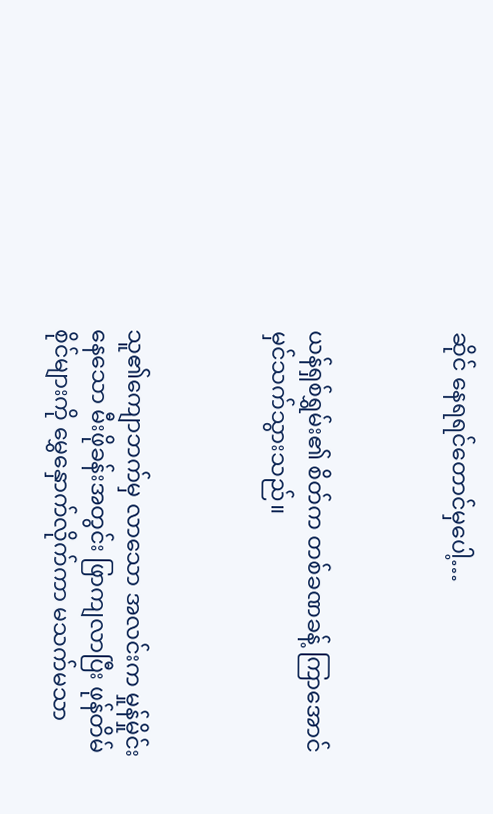ဆိုင် နေရရင်တောင်မှပေါ့…



ယန်ရှစ်ရွှမ်း၏ စိတ်က တစ်ခဏခန့် ကြာအောင် မှင်သက်သွားသည်။



သူ၏ကျောဘက်မှ လာသော အလင်းက မှုန်မှိုင်းနေသော မီးဖိုခန်းအတွင်း ဖြာကျလာပြီး ဖုန်တိမ်စိုင်များကို မွှေနှောက်လိုက်ကာ မသက်မသာ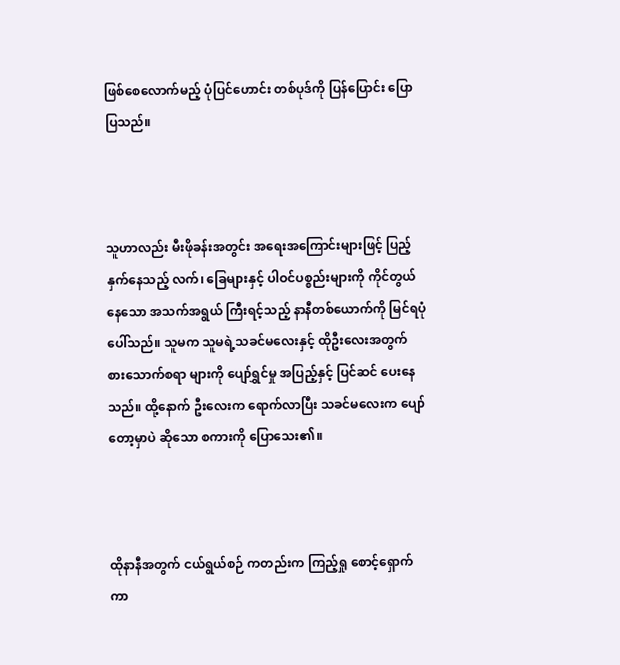ဖြစ်စေလောက်မည့် ပုံပြင်ဟောင်း တစ်ပုဒ်ကို ပြန်ပြောင်း ပြောပြသည်။



သူဟာလည်း မီးဖိုခန်းအတွင်း အရေးအကြောင်းများဖြင့် ပြည့်နှက်နေသည့် လက်၊ ခြေများနှင့် ပါဝင်ပစ္စည်းများကို ကိုင်တွယ်နေသော အသက်အရွယ် ကြီးရင့်သည့် နာနီတစ်ယောက်ကို မြင်ရပုံ ပေါ်သည်။ သူမက သူမရဲ့သခင်မလေးနှင့် ထိုဦးလေးအတွက် စားသောက်စရာ များကို ပျော်ရွှင်မှု အပြည့်နှင့် ပြင်ဆင် ပေးနေသည်။ ထို့နောက် ဦးလေးက ရောက်လာပြီး သခင်မလေးက ပျော်တော့မှာပဲ ဆိုသော စကားကို ပြောသေး၏။



ထိုနာနီအတွက် ငယ်ရွယ်စဉ် ကတည်းက ကြည့်ရှု စောင့်ရှောက်ကာ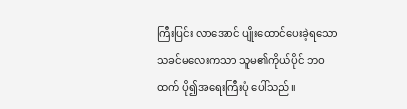ကြီးပြင်း လာအောင် ပျိုးထောင်ပေးခဲ့ရသော သခင်မလေးကသာ သူမ၏ကိုယ်ပိုင် ဘဝထက် ပို၍အ‌ရေးကြီးပုံ ပေါ်သည်။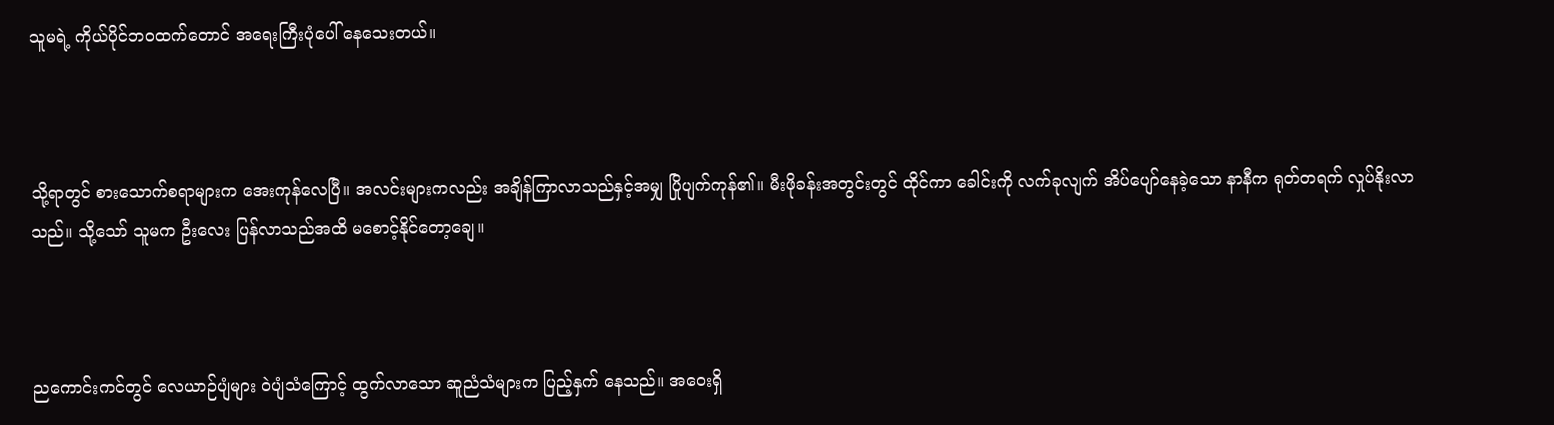သူမရဲ့ ကိုယ်ပိုင်ဘဝထက်တောင် အရေးကြီးပုံပေါ် နေသေးတယ်။



သို့ရာတွင် စားသောက်စရာများက အေးကုန်လေပြီ။ အလင်းများကလည်း အချိန်ကြာလာသည်နှင့်အမျှ ပြိုပျက်ကုန်၏။ မီးဖိုခန်းအတွင်းတွင် ထိုင်ကာ ခေါင်းကို လက်ခုလျက် အိပ်ပျော်နေခဲ့သော နာနီက ရုတ်တရက် လှုပ်နိုးလာသည်။ သို့သော် သူမက ဦးလေး ပြန်လာသည်အထိ မစောင့်နိုင်တော့ချေ။



ညကောင်းကင်တွင် လေယာဉ်ပျံများ ဝဲပျံသံကြောင့် ထွက်လာသော ဆူညံသံများက ပြည့်နှက် နေသည်။ အဝေးရှိ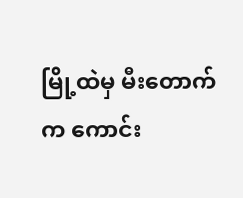မြို့ထဲမှ မီးတောက်က ကောင်း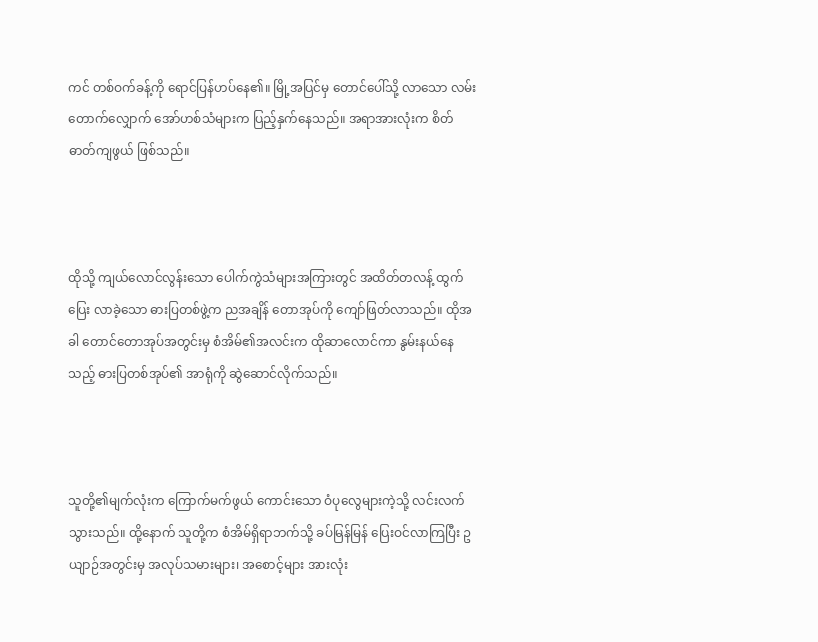ကင် တစ်ဝက်ခန့်ကို ရောင်ပြန်ဟပ်နေ၏။ မြို့အပြင်မှ တောင်ပေါ်သို့ လာသော လမ်းတောက်လျှောက် အော်ဟစ်သံများက ပြည့်နှက်နေသည်။ အရာအားလုံးက စိတ်ဓာတ်ကျဖွယ် ဖြစ်သည်။



ထိုသို့ ကျယ်လောင်လွန်းသော ပေါက်ကွဲသံများအကြားတွင် အထိတ်တလန့် ထွက်ပြေး လာခဲ့သော ဓားပြတစ်ဖွဲ့က ညအချိန် တောအုပ်ကို ကျော်ဖြတ်လာသည်။ ထိုအခါ တောင်တောအုပ်အတွင်းမှ စံအိမ်၏အလင်းက ထိုဆာလောင်ကာ နွမ်းနယ်နေသည့် ဓားပြတစ်အုပ်၏ အာရုံကို ဆွဲဆောင်လိုက်သည်။



သူတို့၏မျက်လုံးက ကြောက်မက်ဖွယ် ကောင်းသော ဝံပုလွေများကဲ့သို့ လင်းလက် သွားသည်။ ထို့နောက် သူတို့က စံအိမ်ရှိရာဘက်သို့ ခပ်မြန်မြန် ပြေးဝင်လာကြပြီး ဥယျာဉ်အတွင်းမှ အလုပ်သမားများ၊ အစောင့်များ အားလုံး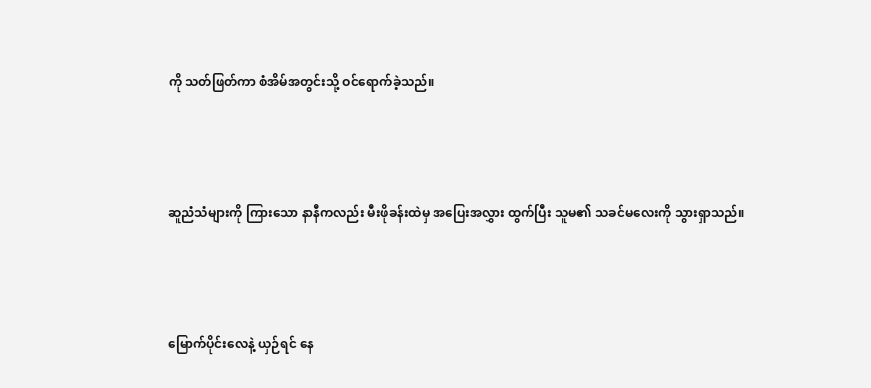ကို သတ်ဖြတ်ကာ စံအိမ်အတွင်းသို့ ဝင်ရောက်ခဲ့သည်။



ဆူညံသံများကို ကြားသော နာနီကလည်း မီးဖိုခန်းထဲမှ အပြေးအလွှား ထွက်ပြီး သူမ၏ သခင်မလေးကို သွားရှာသည်။



မြောက်ပိုင်းလေနဲ့ ယှဉ်ရင် နေ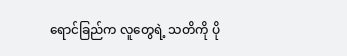ရောင်ခြည်က လူတွေရဲ့ သတိကို ပို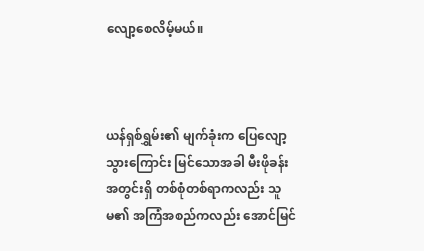လျော့စေလိမ့်မယ်။



ယန်ရှစ်ရွှမ်း၏ မျက်ခုံးက ပြေလျော့ သွားကြောင်း မြင်သောအခါ မီးဖိုခန်းအတွင်းရှိ တစ်စုံတစ်ရာကလည်း သူမ၏ အကြံအစည်ကလည်း အောင်မြင်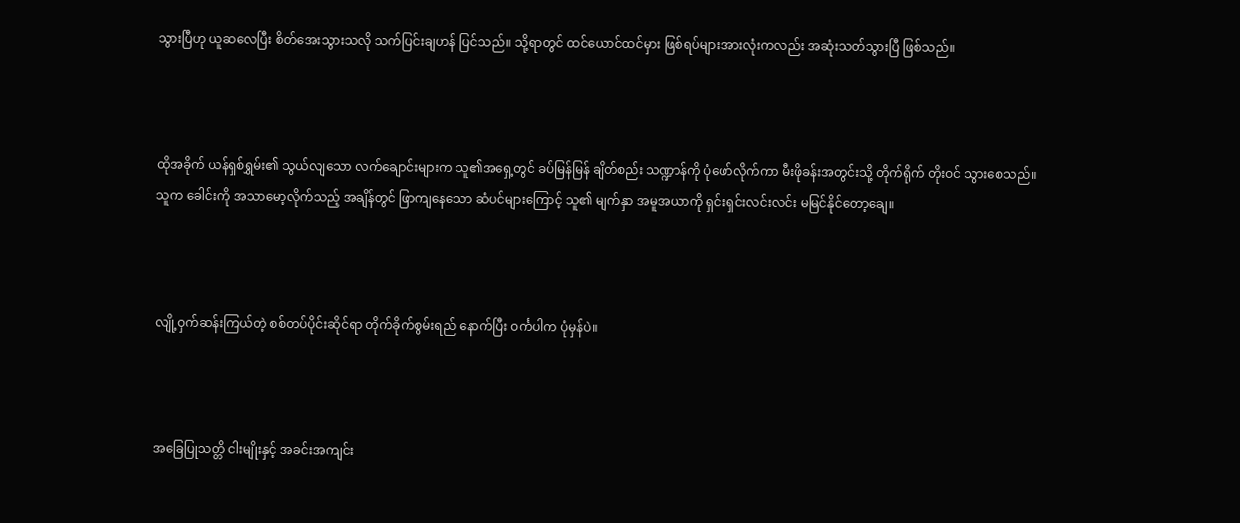သွားပြီဟု ယူဆလေပြီး စိတ်အေးသွားသလို သက်ပြင်းချဟန် ပြင်သည်။ သို့ရာတွင် ထင်ယောင်ထင်မှား ဖြစ်ရပ်များအားလုံးကလည်း အဆုံးသတ်သွားပြီ ဖြစ်သည်။



ထိုအခိုက် ယန်ရှစ်ရွှမ်း၏ သွယ်လျသော လက်ချောင်းများက သူ၏အရှေ့တွင် ခပ်မြန်မြန် ချိတ်စည်း သဏ္ဍာန်ကို ပုံဖော်လိုက်ကာ မီးဖိုခန်းအတွင်းသို့ တိုက်ရိုက် တိုးဝင် သွားစေသည်။ သူက ခေါင်းကို အသာမော့လိုက်သည့် အချိန်တွင် ဖြာကျနေသော ဆံပင်များကြောင့် သူ၏ မျက်နှာ အမူအယာကို ရှင်းရှင်းလင်းလင်း မမြင်နိုင်တော့ချေ။



လျို့ဝှက်ဆန်းကြယ်တဲ့ စစ်တပ်ပိုင်းဆိုင်ရာ တိုက်ခိုက်စွမ်းရည် နောက်ပြီး ဝင်္ကပါက ပုံမှန်ပဲ။



အခြေပြုသတ္တိ ငါးမျိုးနှင့် အခင်းအကျင်း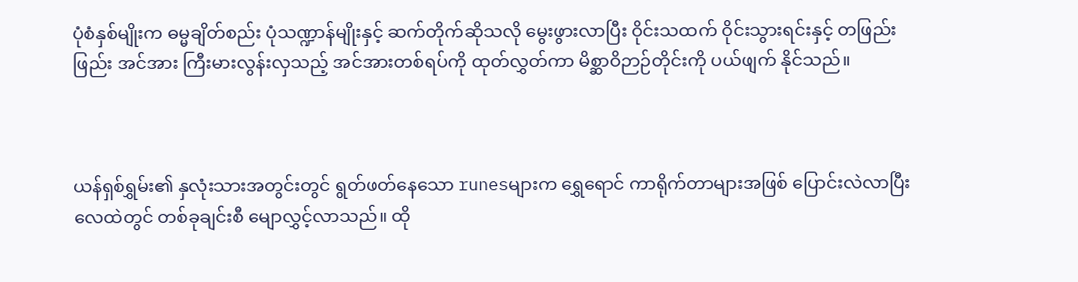ပုံစံနှစ်မျိုးက ဓမ္မချိတ်စည်း ပုံသဏ္ဍာန်မျိုးနှင့် ဆက်တိုက်ဆိုသလို မွေးဖွားလာပြီး ဝိုင်းသထက် ဝိုင်းသွားရင်းနှင့် တဖြည်းဖြည်း အင်အား ကြီးမားလွန်းလှသည့် အင်အားတစ်ရပ်ကို ထုတ်လွှတ်ကာ မိစ္ဆာဝိဉာဉ်တိုင်းကို ပယ်ဖျက် နိုင်သည်။



ယန်ရှစ်ရွှမ်း၏ နှလုံးသားအတွင်းတွင် ရွတ်ဖတ်နေသော runesများက ရွှေရောင် ကာရိုက်တာများအဖြစ် ပြောင်းလဲလာပြီး လေထဲတွင် တစ်ခုချင်းစီ မျောလွှင့်လာသည်။ ထို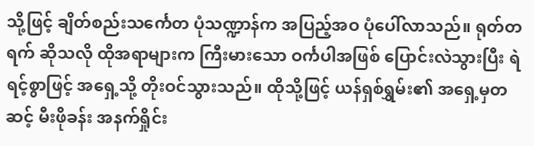သို့ဖြင့် ချိတ်စည်းသင်္ကေတ ပုံသဏ္ဍာန်က အပြည့်အဝ ပုံပေါ်လာသည်။ ရုတ်တရက် ဆိုသလို ထိုအရာများက ကြီးမားသော ဝင်္ကပါအဖြစ် ပြောင်းလဲသွားပြီး ရဲရင့်စွာဖြင့် အရှေ့သို့ တိုးဝင်သွားသည်။ ထိုသို့ဖြင့် ယန်ရှစ်ရွှမ်း၏ အ‌ရှေ့မှတဆင့် မီးဖိုခန်း အနက်ရှိုင်း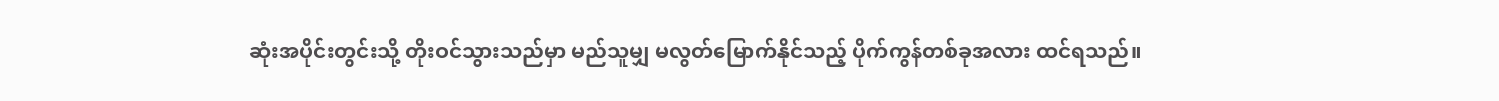ဆုံးအပိုင်းတွင်းသို့ တိုးဝင်သွားသည်မှာ မည်သူမျှ မလွတ်မြောက်နိုင်သည့် ပိုက်ကွန်တစ်ခုအလား ထင်ရသည်။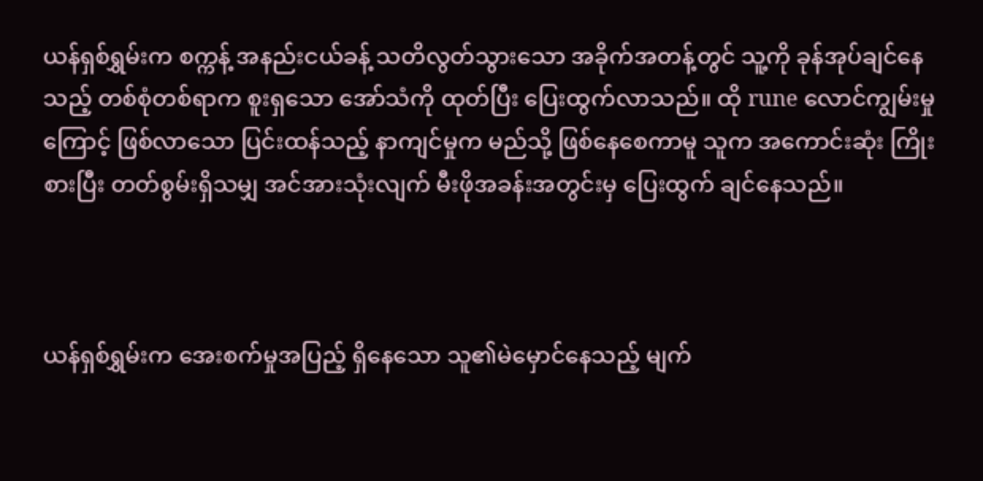ယန်ရှစ်ရွှမ်းက စက္ကန့် အနည်းငယ်ခန့် သတိလွတ်သွားသော အခိုက်အတန့်တွင် သူ့ကို ခုန်အုပ်ချင်နေသည့် တစ်စုံတစ်ရာက စူးရှသော အော်သံကို ထုတ်ပြီး ပြေးထွက်လာသည်။ ထို rune လောင်ကျွမ်းမှုကြောင့် ဖြစ်လာသော ပြင်းထန်သည့် နာကျင်မှုက မည်သို့ ဖြစ်နေစေကာမူ သူက အကောင်းဆုံး ကြိုးစားပြီး တတ်စွမ်းရှိသမျှ အင်အားသုံးလျက် မီးဖိုအခန်းအတွင်းမှ ပြေးထွက် ချင်နေသည်။



ယန်ရှစ်ရွှမ်းက အေးစက်မှုအပြည့် ရှိနေသော သူ၏မဲမှောင်နေသည့် မျက်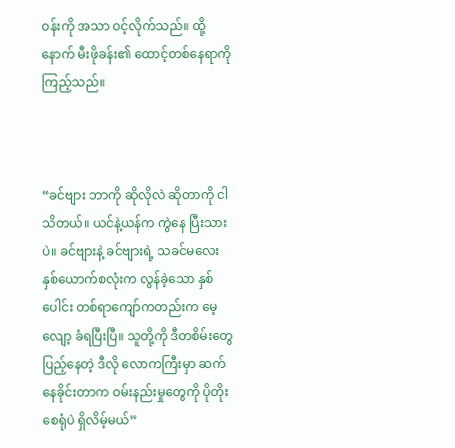ဝန်းကို အသာ ဝင့်လိုက်သည်။ ထို့နောက် မီးဖိုခန်း၏ ထောင့်တစ်နေရာကို ကြည့်သည်။



“ခင်ဗျား ဘာကို ဆိုလိုလဲ ဆိုတာကို ငါသိတယ်။ ယင်နဲ့ယန်က ကွဲနေ ပြီးသားပဲ။ ခင်ဗျားနဲ့ ခင်ဗျားရဲ့ သခင်မလေး နှစ်ယောက်စလုံးက လွန်ခဲ့သော နှစ်ပေါင်း တစ်ရာကျော်ကတည်းက မေ့လျော့ ခံရပြီးပြီ။ သူတို့ကို ဒီတစိမ်းတွေ ပြည့်နေတဲ့ ဒီလို လောကကြီးမှာ ဆက်နေခိုင်းတာက ဝမ်းနည်းမှုတွေကို ပိုတိုးစေရုံပဲ ရှိလိမ့်မယ်”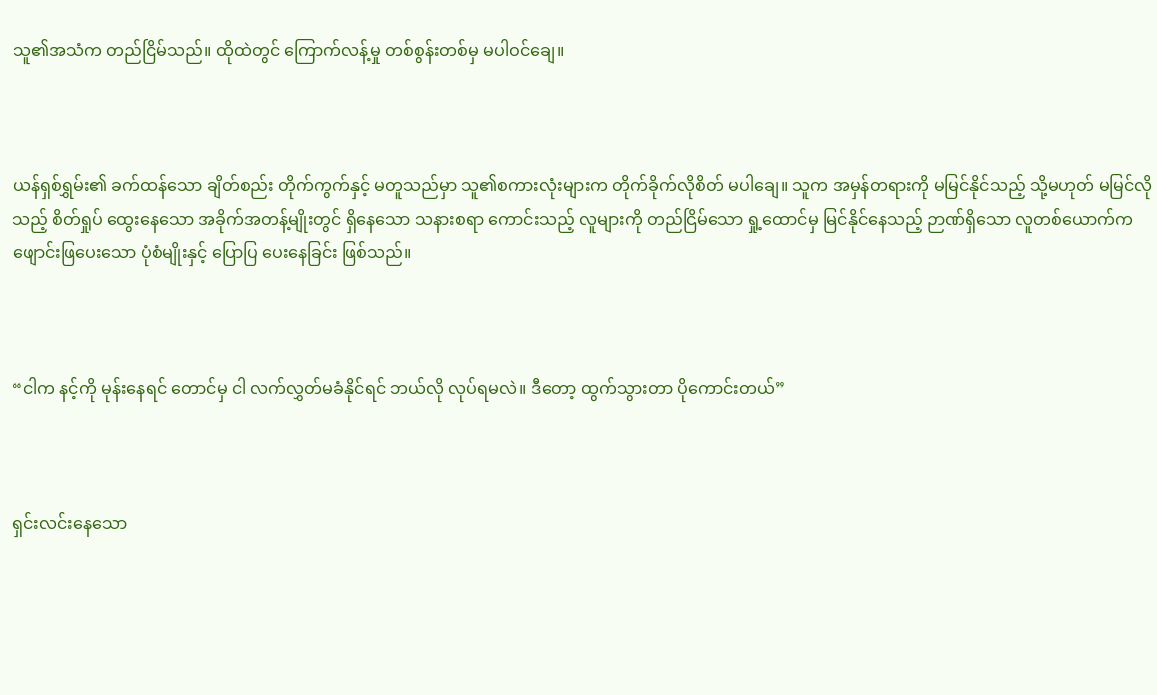သူ၏အသံက တည်ငြိမ်သည်။ ထိုထဲတွင် ကြောက်လန့်မှု တစ်စွန်းတစ်မှ မပါဝင်ချေ။



ယန်ရှစ်ရွှမ်း၏ ခက်ထန်သော ချိတ်စည်း တိုက်ကွက်နှင့် မတူသည်မှာ သူ၏စကားလုံးများက တိုက်ခိုက်လိုစိတ် မပါချေ။ သူက အမှန်တရားကို မမြင်နိုင်သည့် သို့မဟုတ် မမြင်လိုသည့် စိတ်ရှုပ် ထွေးနေသော အခိုက်အတန့်မျိုးတွင် ရှိနေသော သနားစရာ ကောင်းသည့် လူများကို တည်ငြိမ်သော ရှု့ထောင်မှ မြင်နိုင်နေသည့် ဉာဏ်ရှိသော လူတစ်ယောက်က ဖျောင်းဖြပေးသော ပုံစံမျိုးနှင့် ပြောပြ ပေးနေခြင်း ဖြစ်သည်။



“ငါက နင့်ကို မုန်းနေရင် တောင်မှ ငါ လက်လွှတ်မခံနိုင်ရင် ဘယ်လို လုပ်ရမလဲ။ ဒီတော့ ထွက်သွားတာ ပိုကောင်းတယ်”



ရှင်းလင်းနေသော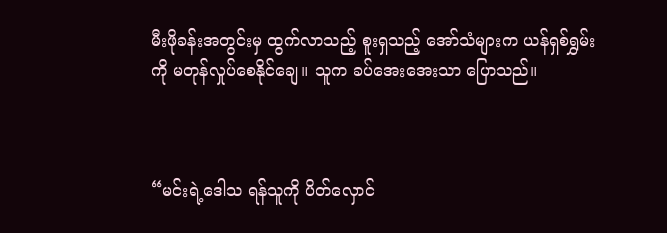မီးဖိုခန်းအတွင်းမှ ထွက်လာသည့် စူးရှသည့် အော်သံများက ယန်ရှစ်ရွှမ်းကို မတုန်လှုပ်စေနိုင်ချေ။ သူက ခပ်အေးအေးသာ ပြောသည်။



“မင်းရဲ့ဒေါသ ရန်သူကို ပိတ်လှောင်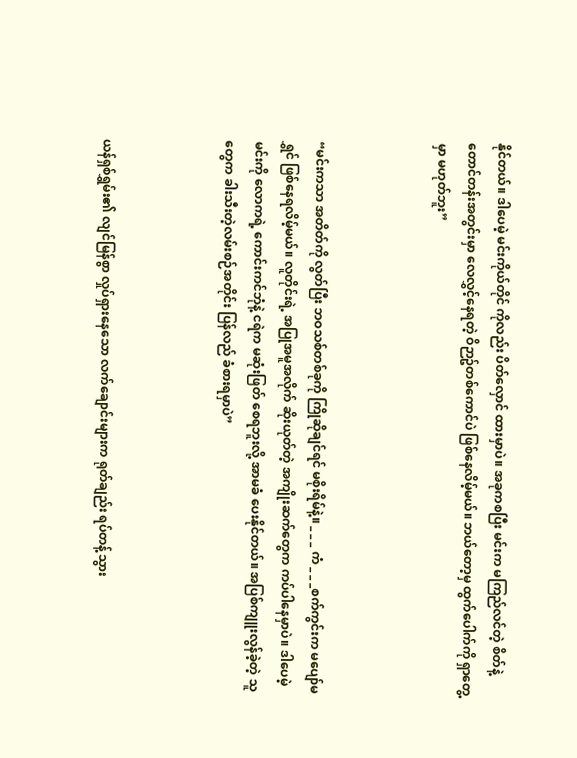နိုင်တယ်။ ဒါပေမဲ့ မင်းကိုယ်တိုင် ကိုလည်း ပိတ်လှောင် ထားမှာပဲ။ အခုကစပြီး မင်းက မကြည်လင်တဲ့ စိတ်နဲ့ တောင်တန်းအတွင်းမှာ လေလွှင့်နေရတဲ့ ဝိဉာဥ်တစ်ကောင်ပဲ ဖြစ်နေလိမ့်မယ်။ ဘယ်တော့မှ ထွက်ပေါက်ကို ရှာတွေ့မှာ မဟုတ်ဘူး”



“မင်းကသာ အတိတ်ကို လွတ်ပြီး ဘဝသစ်တစ်ခုကို ကြိုဆိုချင်ရင် မစိုးရိမ်နဲ့။ _ _ _ ကံ _ _ _စက်ကွင်းက မပျော်မရွှင် ဖြစ်နေရလိမ့်မယ်။ လူတိုင်းရဲ့ အပြုအမူအလိုက် ဆိုးယုတ်တဲ့ အကျိုးဆက်တွေက ကပ်ပါနေမှာပဲ။ ဒါပေမဲ့ မင်းကို လောကရဲ့ ကောင်းကင်ဘုံနဲ့ ငရဲက မဆုံးဖြတ် စေရဘူးလို့ အာမခံ ပေးနိုင်တယ်။ အပြစ်ကျူးလွန်ခဲ့တဲ့ သူတွေက ခါးသီးတဲ့လမ်းစဉ်အတိုင်း ပြန်လည် ခံစားရမှာပဲ”



ယန်ရှစ်ရွှမ်း၏ လျင်မြန်စွာ လှုပ်ရှားနေသော လက်ချောင်းများက ရုတ်ချည်း ရပ်တန့်သွား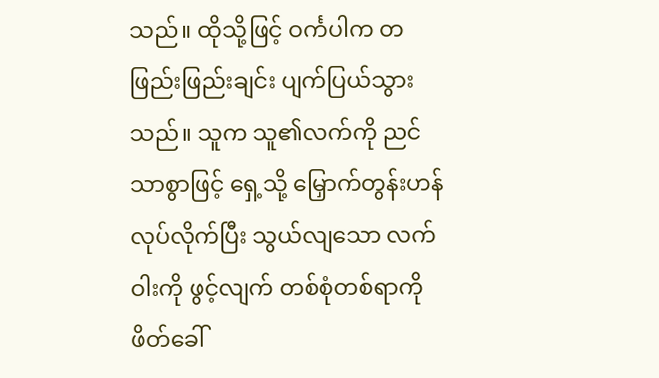သည်။ ထိုသို့ဖြင့် ဝင်္ကပါက တဖြည်းဖြည်းချင်း ပျက်ပြယ်သွားသည်။ သူက သူ၏လက်ကို ညင်သာစွာဖြင့် ရှေ့သို့ မြှောက်တွန်းဟန် လုပ်လိုက်ပြီး သွယ်လျသော လက်ဝါးကို ဖွင့်လျက် တစ်စုံတစ်ရာကို ဖိတ်ခေါ်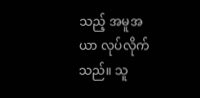သည့် အမူအယာ လုပ်လိုက်သည်။ သူ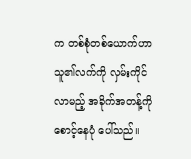က တစ်စုံတစ်ယောက်ဟာ သူ၏လက်ကို လှမ်းကိုင်လာမည့် အခိုက်အတန့်ကို စောင့်နေပုံ ပေါ်သည်။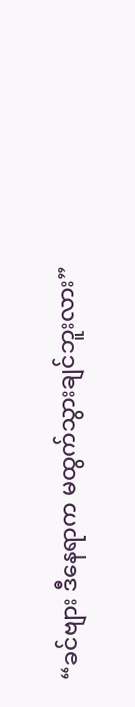“ခင်ဗျား ဒီနေရာက မထွက်သွားချင်ဘူးလား”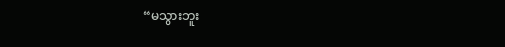“မသွားဘူး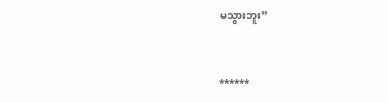မသွားဘူး”



******